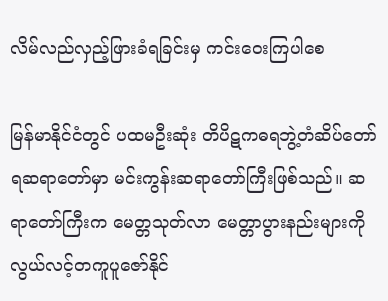လိမ်လည်လှည့်ဖြားခံရခြင်းမှ ကင်းဝေးကြပါစေ

မြန်မာနိုင်ငံတွင် ပထမဦးဆုံး တိပိဋကဓရဘွဲ့တံဆိပ်တော်ရဆရာတော်မှာ မင်းကွန်းဆရာတော်ကြီးဖြစ်သည်။ ဆရာတော်ကြီးက မေတ္တသုတ်လာ မေတ္တာပွားနည်းများကို လွယ်လင့်တကူပူဇော်နိုင်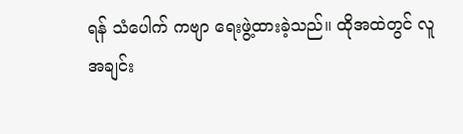ရန် သံပေါက် ကဗျာ ရေးဖွဲ့ထားခဲ့သည်။ ထိုအထဲတွင် လူအချင်း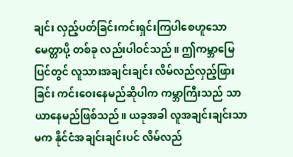ချင်း လှည့်ပတ်ခြင်းကင်းရှင်းကြပါစေဟူသော မေတ္တာပို့ တစ်ခု လည်းပါဝင်သည်။ ဤကမ္ဘာမြေပြင်တွင် လူသားအချင်းချင်း လိမ်လည်လှည့်ဖြားခြင်း ကင်းဝေးနေမည်ဆိုပါက ကမ္ဘာကြီးသည် သာယာနေမည်ဖြစ်သည်။ ယခုအခါ လူအချင်းချင်းသာမက နိုင်ငံအချင်းချင်းပင် လိမ်လည်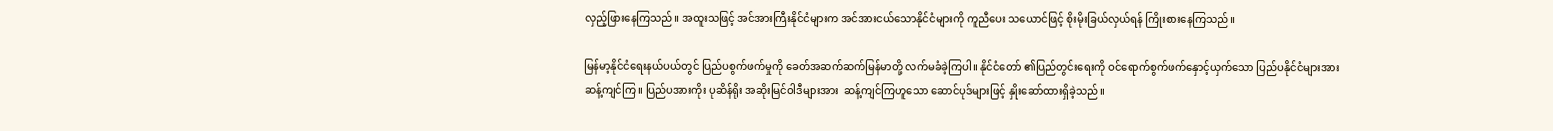လှည့်ဖြားနေကြသည်။ အထူးသဖြင့် အင်အားကြီးနိုင်ငံများက အင်အားငယ်သောနိုင်ငံများကို ကူညီပေး သယောင်ဖြင့် စိုးမိုးခြယ်လှယ်ရန် ကြိုးစားနေကြသည်။

မြန်မာ့နိုင်ငံရေးနယ်ပယ်တွင် ပြည်ပစွက်ဖက်မှုကို ခေတ်အဆက်ဆက်မြန်မာတို့ လက်မခံခဲ့ကြပါ။ နိုင်ငံတော် ၏ပြည်တွင်းရေးကို ဝင်ရောက်စွက်ဖက်နှောင့်ယှက်သော ပြည်ပနိုင်ငံများအား ဆန့်ကျင်ကြ။ ပြည်ပအားကိုး ပုဆိန်ရိုး အဆိုးမြင်ဝါဒီများအား  ဆန့်ကျင်ကြဟူသော ဆောင်ပုဒ်များဖြင့် နှိုးဆော်ထားရှိခဲ့သည်။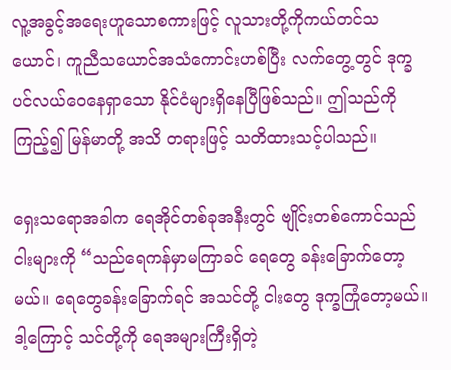လူ့အခွင့်အရေးဟူသောစကားဖြင့် လူသားတို့ကိုကယ်တင်သယောင်၊ ကူညီသယောင်အသံကောင်းဟစ်ပြီး လက်တွေ့တွင် ဒုက္ခပင်လယ်ဝေနေရှာသော နိုင်ငံများရှိနေပြီဖြစ်သည်။ ဤသည်ကိုကြည့်၍ မြန်မာတို့ အသိ တရားဖြင့် သတိထားသင့်ပါသည်။

ရှေးသရောအခါက ရေအိုင်တစ်ခုအနီးတွင် ဗျိုင်းတစ်ကောင်သည် ငါးများကို “သည်ရေကန်မှာမကြာခင် ရေတွေ ခန်းခြောက်တော့မယ်။ ရေတွေခန်းခြောက်ရင် အသင်တို့ ငါးတွေ ဒုက္ခကြုံတော့မယ်။ ဒါ့ကြောင့် သင်တို့ကို ရေအများကြီးရှိတဲ့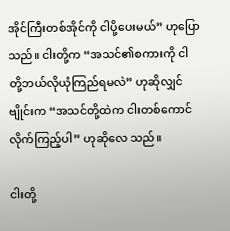အိုင်ကြီးတစ်အိုင်ကို ငါပို့ပေးမယ်” ဟုပြောသည်။ ငါးတို့က “အသင်၏စကားကို ငါတို့ဘယ်လိုယုံကြည်ရမလဲ” ဟုဆိုလျှင် ဗျိုင်းက “အသင်တို့ထဲက ငါးတစ်ကောင်လိုက်ကြည့်ပါ” ဟုဆိုလေ သည်။

ငါးတို့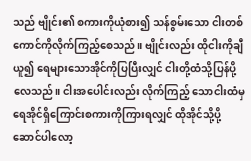သည် ဗျိုင်း၏ စကားကိုယုံစား၍ သန်စွမ်းသော ငါးတစ်ကောင်ကိုလိုက်ကြည့်စေသည်။ ဗျိုင်းလည်း ထိုငါးကိုချီယူ၍ ရေများသောအိုင်ကိုပြပြီးလျှင် ငါးတို့ထံသို့ပြန်ပို့လေသည်။ ငါးအပေါင်းလည်း လိုက်ကြည့် သောငါးထံမှ ရေအိုင်ရှိကြောင်းစကားကိုကြားရလျှင် ထိုအိုင်သို့ပို့ဆောင်ပါလော့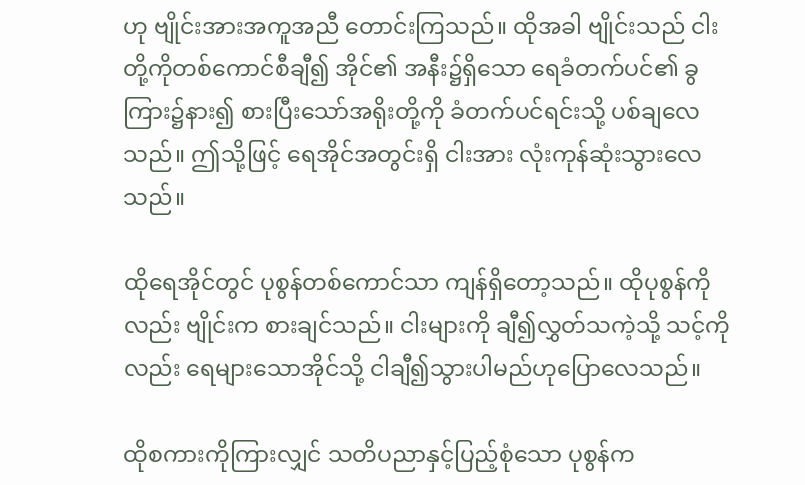ဟု ဗျိုင်းအားအကူအညီ တောင်းကြသည်။ ထိုအခါ ဗျိုင်းသည် ငါးတို့ကိုတစ်ကောင်စီချီ၍ အိုင်၏ အနီး၌ရှိသော ရေခံတက်ပင်၏ ခွကြား၌နား၍ စားပြီးသော်အရိုးတို့ကို ခံတက်ပင်ရင်းသို့ ပစ်ချလေသည်။ ဤသို့ဖြင့် ရေအိုင်အတွင်းရှိ ငါးအား လုံးကုန်ဆုံးသွားလေသည်။

ထိုရေအိုင်တွင် ပုစွန်တစ်ကောင်သာ ကျန်ရှိတော့သည်။ ထိုပုစွန်ကိုလည်း ဗျိုင်းက စားချင်သည်။ ငါးများကို ချီ၍လွှတ်သကဲ့သို့ သင့်ကိုလည်း ရေများသောအိုင်သို့ ငါချီ၍သွားပါမည်ဟုပြောလေသည်။

ထိုစကားကိုကြားလျှင် သတိပညာနှင့်ပြည့်စုံသော ပုစွန်က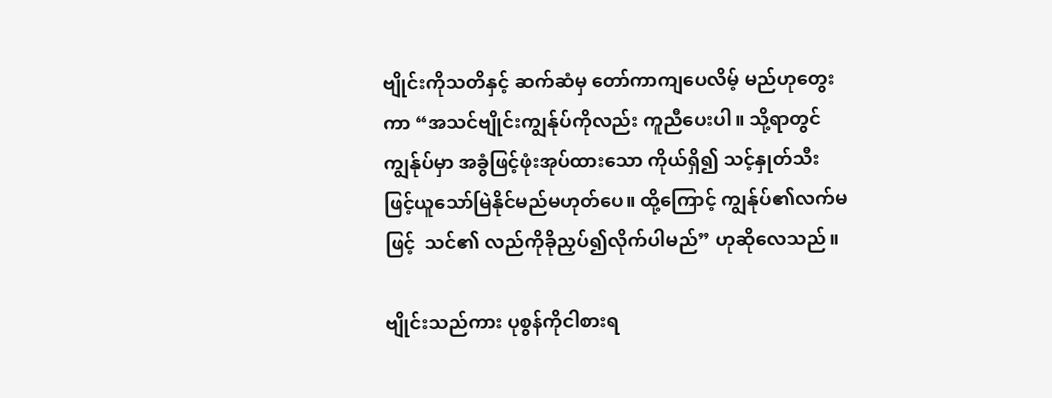ဗျိုင်းကိုသတိနှင့် ဆက်ဆံမှ တော်ကာကျပေလိမ့် မည်ဟုတွေးကာ “အသင်ဗျိုင်းကျွန်ုပ်ကိုလည်း ကူညီပေးပါ။ သို့ရာတွင် ကျွန်ုပ်မှာ အခွံဖြင့်ဖုံးအုပ်ထားသော ကိုယ်ရှိ၍ သင့်နှုတ်သီးဖြင့်ယူသော်မြဲနိုင်မည်မဟုတ်ပေ။ ထို့ကြောင့် ကျွန်ုပ်၏လက်မဖြင့်  သင်၏ လည်ကိုခိုညှပ်၍လိုက်ပါမည်” ဟုဆိုလေသည်။

ဗျိုင်းသည်ကား ပုစွန်ကိုငါစားရ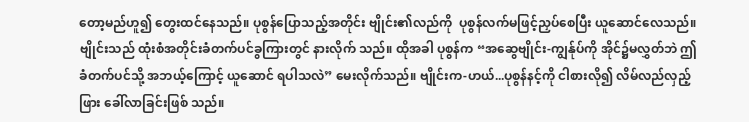တော့မည်ဟူ၍ တွေးထင်နေသည်။ ပုစွန်ပြောသည့်အတိုင်း ဗျိုင်း၏လည်ကို  ပုစွန်လက်မဖြင့်ညှပ်စေပြီး ယူဆောင်လေသည်။ ဗျိုင်းသည် ထုံးစံအတိုင်းခံတက်ပင်ခွကြားတွင် နားလိုက် သည်။ ထိုအခါ ပုစွန်က “အဆွေဗျိုင်း-ကျွန်ုပ်ကို အိုင်၌မလွှတ်ဘဲ ဤခံတက်ပင်သို့ အဘယ့်ကြောင့် ယူဆောင် ရပါသလဲ” မေးလိုက်သည်။ ဗျိုင်းက-ဟယ်...ပုစွန်နင့်ကို ငါစားလို၍ လိမ်လည်လှည့်ဖြား ခေါ်လာခြင်းဖြစ် သည်။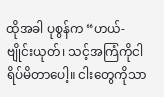ထိုအခါ ပုစွန်က “ဟယ်-ဗျိုင်းယုတ်၊ သင့်အကြံကိုငါရိပ်မိတာပေါ့။ ငါးတွေကိုသာ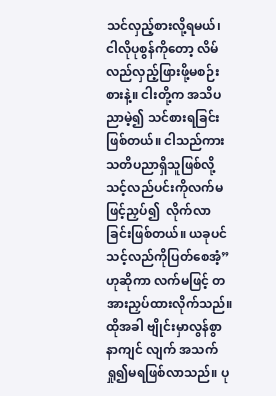သင်လှည့်စားလို့ရမယ်၊ ငါလိုပုစွန်ကိုတော့ လိမ်လည်လှည့်ဖြားဖို့မစဉ်းစားနဲ့။ ငါးတို့က အသိပညာမဲ့၍ သင်စားရခြင်းဖြစ်တယ်။ ငါသည်ကား သတိပညာရှိသူဖြစ်လို့ သင့်လည်ပင်းကိုလက်မဖြင့်ညှပ်၍  လိုက်လာခြင်းဖြစ်တယ်။ ယခုပင်  သင့်လည်ကိုပြတ်စေအံ့” ဟုဆိုကာ လက်မဖြင့် တအားညှပ်ထားလိုက်သည်။ ထိုအခါ ဗျိုင်းမှာလွန်စွာနာကျင် လျက် အသက်ရှု၍မရဖြစ်လာသည်။ ပု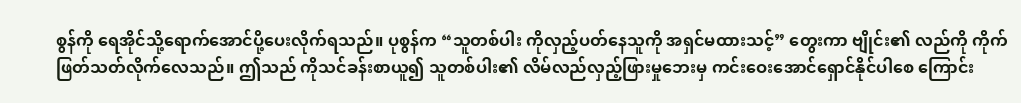စွန်ကို ရေအိုင်သို့ရောက်အောင်ပို့ပေးလိုက်ရသည်။ ပုစွန်က “သူတစ်ပါး ကိုလှည့်ပတ်နေသူကို အရှင်မထားသင့်” တွေးကာ ဗျိုင်း၏ လည်ကို ကိုက်ဖြတ်သတ်လိုက်လေသည်။ ဤသည် ကိုသင်ခန်းစာယူ၍ သူတစ်ပါး၏ လိမ်လည်လှည့်ဖြားမှုဘေးမှ ကင်းဝေးအောင်ရှောင်နိုင်ပါစေ ကြောင်း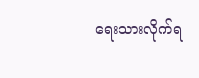ရေးသားလိုက်ရ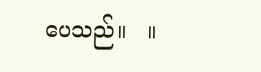ပေသည်။   ။